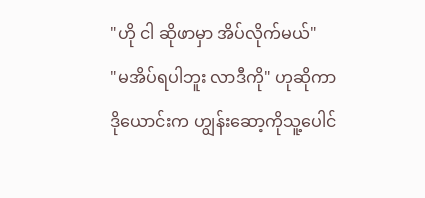"ဟို ငါ ဆိုဖာမှာ အိပ်လိုက်မယ်"
"မအိပ်ရပါဘူး လာဒီကို" ဟုဆိုကာ ဒိုယောင်းက ဟျွန်းဆော့ကိုသူ့ပေါင်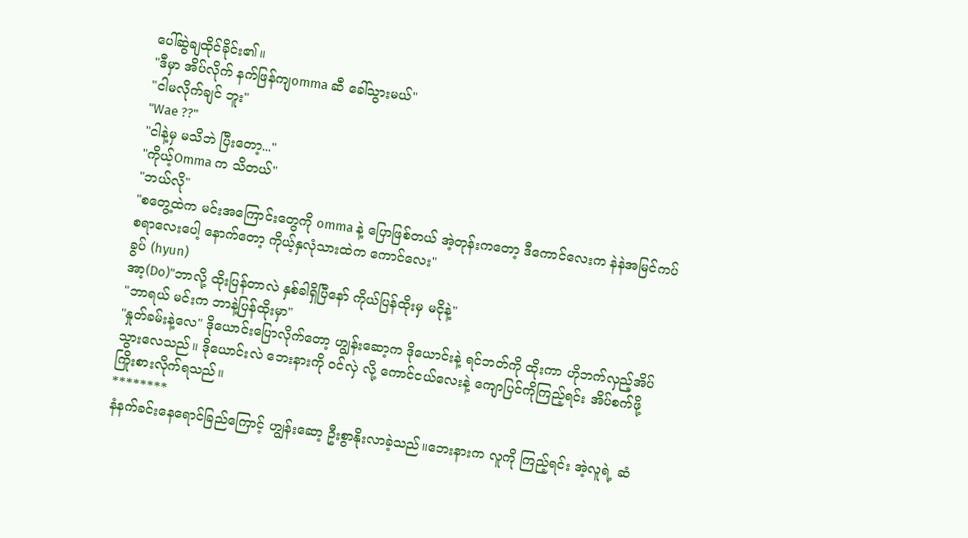ပေါ်ဆွဲချထိုင်ခိုင်း၏။
"ဒီမှာ အိပ်လိုက် နက်ဖြန်ကျomma ဆီ ခေါ်သွားမယ်"
"ငါမလိုက်ချင် ဘူး"
"Wae ??"
"ငါနဲ့မှ မသိဘဲ ပြီးတော့..."
"ကိုယ့်Omma က သိတယ်"
"ဘယ်လို"
"စတွေ့ထဲက မင်းအကြောင်းတွေကို omma နဲ့ ပြောဖြစ်တယ် အဲ့တုန်းကတော့ ဒီကောင်လေးက နဲနဲအမြင်ကပ်စရာလေးပေါ့ နောက်တော့ ကိုယ့်နှလုံသားထဲက ကောင်လေး"
ခွပ် (hyun)
အာ့(Do)"ဘာလို့ ထိုးပြန်တာလဲ နှစ်ခါရှိပြီနော် ကိုယ်ပြန်ထိုးမှ မငိုနဲ့"
"ဘာရယ် မင်းက ဘာနဲ့ပြန်ထိုးမှာ"
"နှုတ်ခမ်းနဲ့လေ" ဒိုယောင်းပြောလိုက်တော့ ဟျွန်းဆော့က ဒိုယောင်းနဲ့ ရင်ဘတ်ကို ထိုးကာ ဟိုဘက်လှည့်အိပ်သွားလေသည်။ ဒိုယောင်းလဲ ဘေးနားကို ဝင်လှဲ လို့ ကောင်ငယ်လေးနဲ့ ကျောပြင်ကိုကြည့်ရင်း အိပ်စက်ဖို့ ကြိုးစားလိုက်ရသည်။
********
နံနက်ခင်းနေရောင်ခြည်ကြောင့် ဟျွန်းဆော့ ဦးစွာနိုးလာခဲ့သည်။ဘေးနားက လူကို ကြည့်ရင်း အဲ့လူရဲ့ ဆံ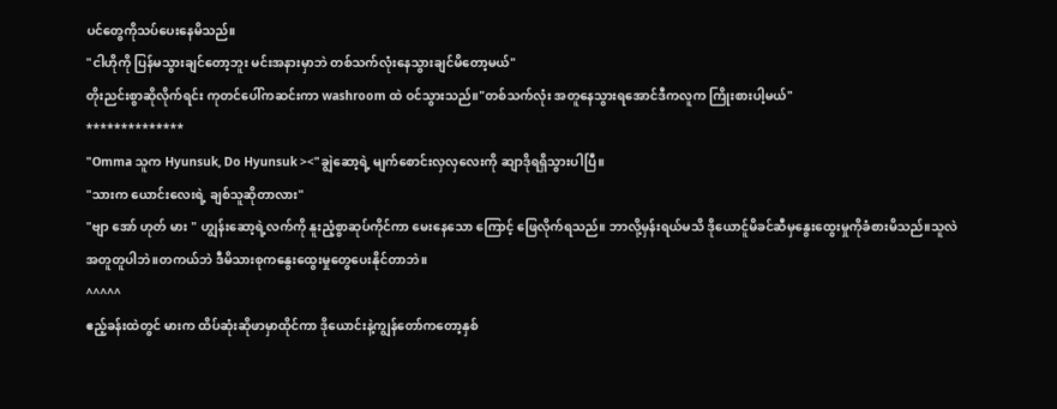ပင်တွေကိုသပ်ပေးနေမိသည်။
"ငါဟိုကို ပြန်မသွားချင်တော့ဘူး မင်းအနားမှာဘဲ တစ်သက်လုံးနေသွားချင်မိတော့မယ်"
တိုးညင်းစွာဆိုလိုက်ရင်း ကုတင်ပေါ်ကဆင်းကာ washroom ထဲ ဝင်သွားသည်။"တစ်သက်လုံး အတူနေသွားရအောင်ဒီကလူက ကြိုးစားပါ့မယ်"
**************
"Omma သူက Hyunsuk, Do Hyunsuk ><"ချွဲဆော့ရဲ့ မျက်စောင်းလှလှလေးကို ဆျာဒိုရရှိသွားပါပြီ။
"သားက ယောင်းလေးရဲ့ ချစ်သူဆိုတာလား"
"ဗျာ အော် ဟုတ် မား " ဟျွန်းဆော့ရဲ့လက်ကို နူးညံ့စွာဆုပ်ကိုင်ကာ မေးနေသော ကြောင့် ဖြေလိုက်ရသည်။ ဘာလို့မှန်းရယ်မသိ ဒိုယောင်ူမိခင်ဆီမှနွေးထွေးမှုကိုခံစားမိသည်။သူလဲ အတူတူပါဘဲ။တကယ်ဘဲ ဒီမိသားစုကနွေးထွေးမှုတွေပေးနိုင်တာဘဲ။
^^^^^
ဧည့်ခန်းထဲတွင် မားက ထိပ်ဆုံးဆိုဖာမှာထိုင်ကာ ဒိုယောင်းနဲ့ကျွန်တော်ကတော့နှစ်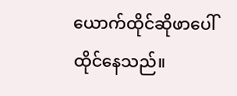ယောက်ထိုင်ဆိုဖာပေါ်ထိုင်နေသည်။